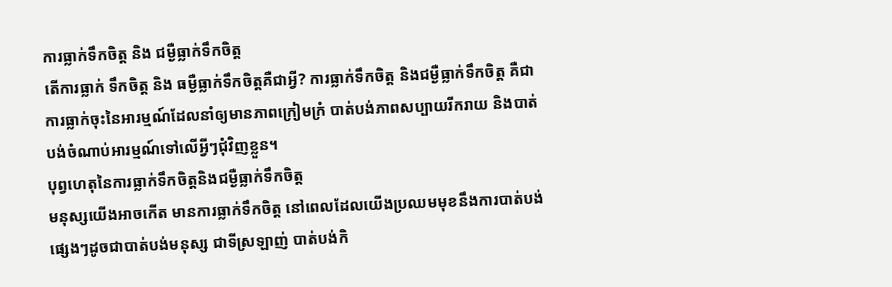ការធ្លាក់ទឹកចិត្ត និង ជម្ងឺធ្លាក់ទឹកចិត្ត
តើការធ្លាក់ ទឹកចិត្ត និង ធម្ងឺធ្លាក់ទឹកចិត្តគឺជាអ្វី? ការធ្លាក់ទឹកចិត្ត និងជម្ងឺធ្លាក់ទឹកចិត្ត គឺជាការធ្លាក់ចុះនៃអារម្មណ៍ដែលនាំឲ្យមានភាពក្រៀមក្រំ បាត់បង់ភាពសប្បាយរីករាយ និងបាត់បង់ចំណាប់អារម្មណ៍ទៅលើអ្វីៗជុំវិញខ្លួន។
បុព្វហេតុនៃការធ្លាក់ទឹកចិត្តនិងជម្ងឺធ្លាក់ទឹកចិត្ត
មនុស្សយើងអាចកើត មានការធ្លាក់ទឹកចិត្ត នៅពេលដែលយើងប្រឈមមុខនឹងការបាត់បង់ផ្សេងៗដូចជាបាត់បង់មនុស្ស ជាទីស្រឡាញ់ បាត់បង់កិ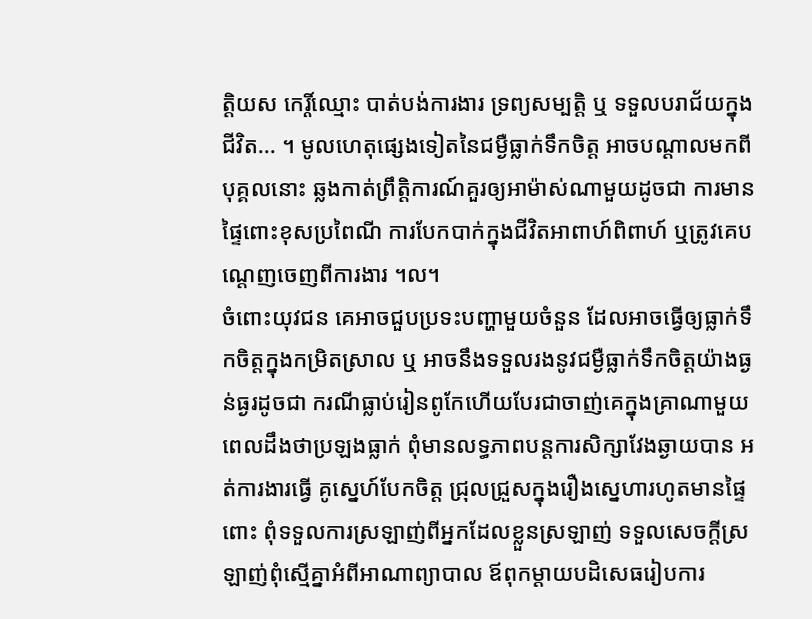ត្តិយស កេរ្តិ៍ឈ្មោះ បាត់បង់ការងារ ទ្រព្យសម្បត្តិ ឬ ទទួលបរាជ័យក្នុងជីវិត... ។ មូលហេតុផ្សេងទៀតនៃជម្ងឺធ្លាក់ទឹកចិត្ត អាចបណ្ដាលមកពីបុគ្គលនោះ ឆ្លងកាត់ព្រឹត្តិការណ៍គួរឲ្យអាម៉ាស់ណាមួយដូចជា ការមានផ្ទៃពោះខុសប្រពៃណី ការបែកបាក់ក្នុងជីវិតអាពាហ៍ពិពាហ៍ ឬត្រូវគេបណ្ដេញចេញពីការងារ ។ល។
ចំពោះយុវជន គេអាចជួបប្រទះបញ្ហាមួយចំនួន ដែលអាចធ្វើឲ្យធ្លាក់ទឹកចិត្តក្នុងកម្រិតស្រាល ឬ អាចនឹងទទួលរងនូវជម្ងឺធ្លាក់ទឹកចិត្តយ៉ាងធ្ងន់ធ្ងរដូចជា ករណីធ្លាប់រៀនពូកែហើយបែរជាចាញ់គេក្នុងគ្រាណាមួយ ពេលដឹងថាប្រឡងធ្លាក់ ពុំមានលទ្ធភាពបន្តការសិក្សាវែងឆ្ងាយបាន អត់ការងារធ្វើ គូស្នេហ៍បែកចិត្ត ជ្រុលជ្រួសក្នុងរឿងស្នេហារហូតមានផ្ទៃពោះ ពុំទទួលការស្រឡាញ់ពីអ្នកដែលខ្លួនស្រឡាញ់ ទទួលសេចក្ដីស្រឡាញ់ពុំស្មើគ្នាអំពីអាណាព្យាបាល ឪពុកម្ដាយបដិសេធរៀបការ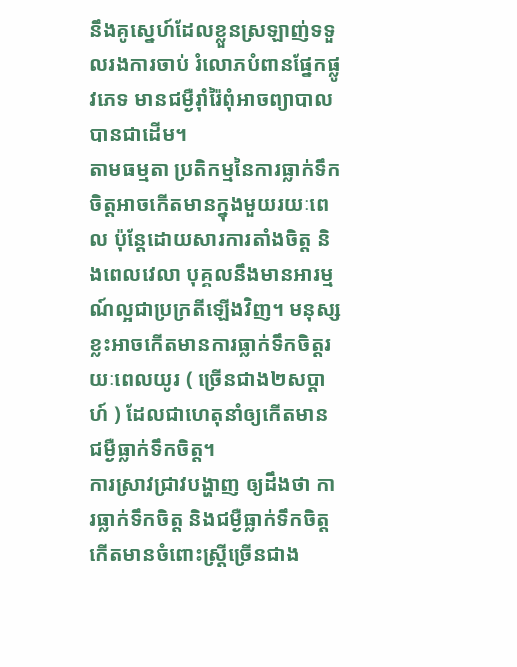នឹងគូស្នេហ៍ដែលខ្លួនស្រឡាញ់ទទួលរងការចាប់ រំលោភបំពានផ្នែកផ្លូវភេទ មានជម្ងឺរ៉ាំរ៉ៃពុំអាចព្យាបាលបានជាដើម។
តាមធម្មតា ប្រតិកម្មនៃការធ្លាក់ទឹកចិត្តអាចកើតមានក្នុងមួយរយៈពេល ប៉ុន្តែដោយសារការតាំងចិត្ត និងពេលវេលា បុគ្គលនឹងមានអារម្មណ៍ល្អជាប្រក្រតីឡើងវិញ។ មនុស្សខ្លះអាចកើតមានការធ្លាក់ទឹកចិត្តរយៈពេលយូរ ( ច្រើនជាង២សប្ដាហ៍ ) ដែលជាហេតុនាំឲ្យកើតមានជម្ងឺធ្លាក់ទឹកចិត្ត។
ការស្រាវជ្រាវបង្ហាញ ឲ្យដឹងថា ការធ្លាក់ទឹកចិត្ត និងជម្ងឺធ្លាក់ទឹកចិត្ត កើតមានចំពោះស្ដ្រីច្រើនជាង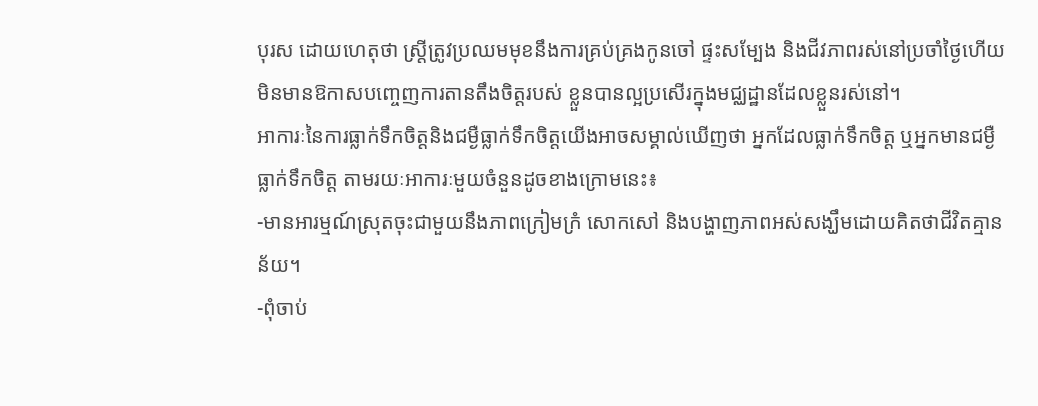បុរស ដោយហេតុថា ស្ត្រីត្រូវប្រឈមមុខនឹងការគ្រប់គ្រងកូនចៅ ផ្ទះសម្បែង និងជីវភាពរស់នៅប្រចាំថ្ងៃហើយមិនមានឱកាសបញ្ចេញការតានតឹងចិត្តរបស់ ខ្លួនបានល្អប្រសើរក្នុងមជ្ឈដ្ឋានដែលខ្លួនរស់នៅ។
អាការៈនៃការធ្លាក់ទឹកចិត្តនិងជម្ងឺធ្លាក់ទឹកចិត្តយើងអាចសម្គាល់ឃើញថា អ្នកដែលធ្លាក់ទឹកចិត្ត ឬអ្នកមានជម្ងឺធ្លាក់ទឹកចិត្ត តាមរយៈអាការៈមួយចំនួនដូចខាងក្រោមនេះ៖
-មានអារម្មណ៍ស្រុតចុះជាមួយនឹងភាពក្រៀមក្រំ សោកសៅ និងបង្ហាញភាពអស់សង្ឃឹមដោយគិតថាជីវិតគ្មានន័យ។
-ពុំចាប់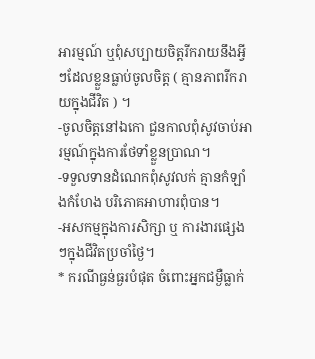អារម្មណ៍ ឬពុំសប្បាយចិត្តរីករាយនឹងអ្វីៗដែលខ្លួនធ្លាប់ចូលចិត្ត ( គ្មានភាពរីករាយក្នុងជីវិត ) ។
-ចូលចិត្តនៅឯកោ ជួនកាលពុំសូវចាប់អារម្មណ៍ក្នុងការថែទាំខ្លួនប្រាណ។
-ទទួលទានដំណេកពុំសូវលក់ គ្មានកំឡាំងកំហែង បរិភោគអាហារពុំបាន។
-អសកម្មក្នុងការសិក្សា ឬ ការងារផ្សេងៗក្នុងជីវិតប្រចាំថ្ងៃ។
* ករណីធ្ងន់ធ្ងរបំផុត ចំពោះអ្នកជម្ងឺធ្លាក់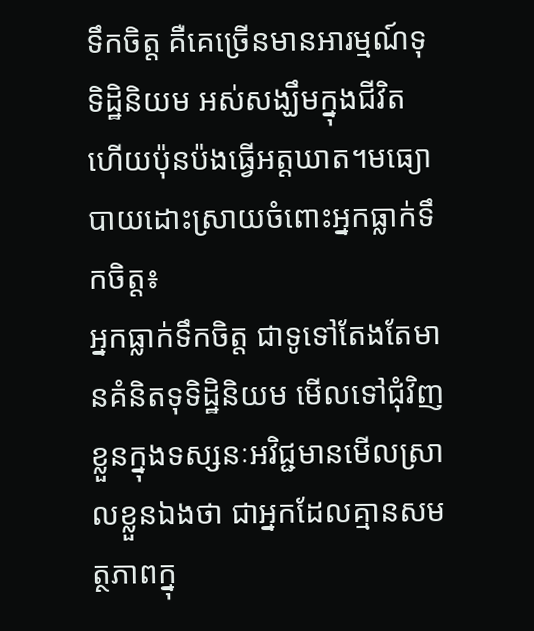ទឹកចិត្ត គឺគេច្រើនមានអារម្មណ៍ទុទិដ្ឋិនិយម អស់សង្ឃឹមក្នុងជីវិត ហើយប៉ុនប៉ងធ្វើអត្តឃាត។មធ្យោបាយដោះស្រាយចំពោះអ្នកធ្លាក់ទឹកចិត្ត៖
អ្នកធ្លាក់ទឹកចិត្ត ជាទូទៅតែងតែមានគំនិតទុទិដ្ឋិនិយម មើលទៅជុំវិញខ្លួនក្នុងទស្សនៈអវិជ្ជមានមើលស្រាលខ្លួនឯងថា ជាអ្នកដែលគ្មានសមត្ថភាពក្នុ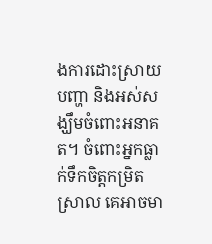ងការដោះស្រាយបញ្ហា និងអស់សង្ឃឹមចំពោះអនាគត។ ចំពោះអ្នកធ្លាក់ទឹកចិត្តកម្រិតស្រាល គេអាចមា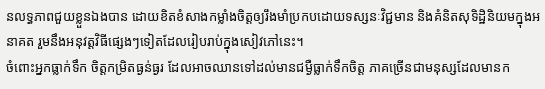នលទ្ធភាពជួយខ្លួនឯងបាន ដោយខិតខំសាងកម្លាំងចិត្តឲ្យរឹងមាំប្រកបដោយទស្សនៈវិជ្ជមាន និងគំនិតសុទិដ្ឋិនិយមក្នុងអនាគត រួមនឹងអនុវត្តវិធីផ្សេងៗទៀតដែលរៀបរាប់ក្នុងសៀវភៅនេះ។
ចំពោះអ្នកធ្លាក់ទឹក ចិត្តកម្រិតធ្ងន់ធ្ងរ ដែលអាចឈានទៅដល់មានជម្ងឺធ្លាក់ទឹកចិត្ត ភាគច្រើនជាមនុស្សដែលមានក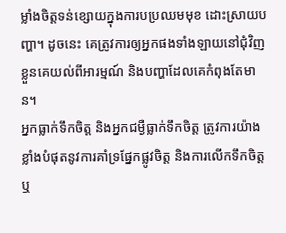ម្លាំងចិត្តទន់ខ្សោយក្នុងការបប្រឈមមុខ ដោះស្រាយបញ្ហា។ ដូចនេះ គេត្រូវការឲ្យអ្នកផងទាំងឡាយនៅជុំវិញខ្លួនគេយល់ពីអារម្មណ៍ និងបញ្ហាដែលគេកំពុងតែមាន។
អ្នកធ្លាក់ទឹកចិត្ត និងអ្នកជម្ងឺធ្លាក់ទឹកចិត្ត ត្រូវការយ៉ាងខ្លាំងបំផុតនូវការគាំទ្រផ្នែកផ្លូវចិត្ត និងការលើកទឹកចិត្ត ឬ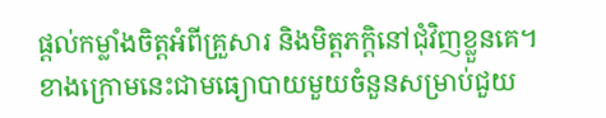ផ្ដល់កម្លាំងចិត្តអំពីគ្រួសារ និងមិត្តភក្តិនៅជុំវិញខ្លួនគេ។
ខាងក្រោមនេះជាមធ្យោបាយមួយចំនួនសម្រាប់ជួយ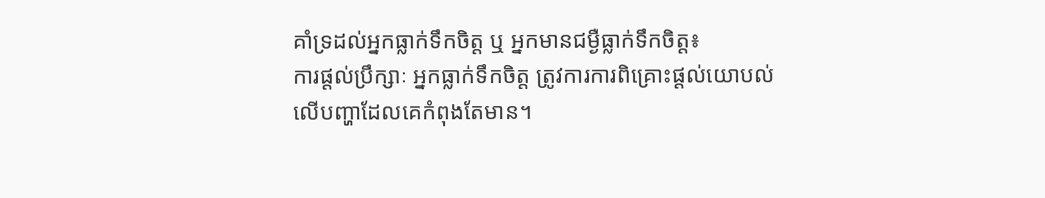គាំទ្រដល់អ្នកធ្លាក់ទឹកចិត្ត ឬ អ្នកមានជម្ងឺធ្លាក់ទឹកចិត្ត៖
ការផ្ដល់ប្រឹក្សាៈ អ្នកធ្លាក់ទឹកចិត្ត ត្រូវការការពិគ្រោះផ្ដល់យោបល់ លើបញ្ហាដែលគេកំពុងតែមាន។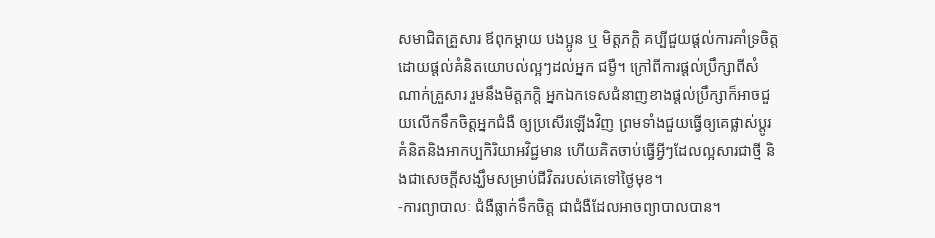សមាជិតគ្រួសារ ឪពុកម្ដាយ បងប្អូន ឬ មិត្តភក្តិ គប្បីជួយផ្ដល់ការគាំទ្រចិត្តដោយផ្ដល់គំនិតយោបល់ល្អៗដល់អ្នក ជម្ងឺ។ ក្រៅពីការផ្ដល់ប្រឹក្សាពីសំណាក់គ្រួសារ រួមនឹងមិត្តភក្តិ អ្នកឯកទេសជំនាញខាងផ្ដល់ប្រឹក្សាក៏អាចជួយលើកទឹកចិត្តអ្នកជំងឺ ឲ្យប្រសើរឡើងវិញ ព្រមទាំងជួយធ្វើឲ្យគេផ្លាស់ប្ដូរគំនិតនិងអាកប្បកិរិយាអវិជ្ជមាន ហើយគិតចាប់ធ្វើអ្វីៗដែលល្អសារជាថ្មី និងជាសេចក្ដីសង្ឃឹមសម្រាប់ជីវិតរបស់គេទៅថ្ងៃមុខ។
-ការព្យាបាលៈ ជំងឺធ្លាក់ទឹកចិត្ត ជាជំងឺដែលអាចព្យាបាលបាន។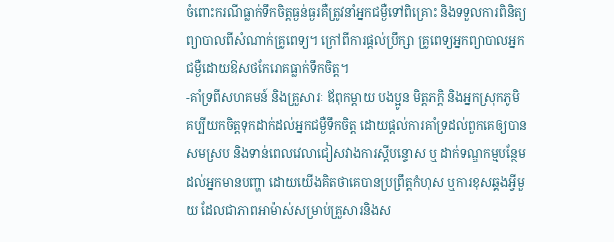ចំពោះករណីធ្លាក់ទឹកចិត្តធ្ងន់ធ្ងរគឺត្រូវនាំអ្នកជម្ងឺទៅពិគ្រោះ និងទទួលការពិនិត្យព្យាបាលពីសំណាក់គ្រូពេទ្យ។ ក្រៅពីការផ្ដល់ប្រឹក្សា គ្រូពេទ្យអ្នកព្យាបាលអ្នកជម្ងឺដោយឱសថកែរោគធ្លាក់ទឹកចិត្ត។
-គាំទ្រពីសហគមន៍ និងគ្រួសារៈ ឪពុកម្ដាយ បងប្អូន មិត្តភក្ដិ និងអ្នកស្រុកភូមិ គប្បីយកចិត្តទុកដាក់ដល់អ្នកជម្ងឺទឹកចិត្ត ដោយផ្ដល់ការគាំទ្រដល់ពួកគេឲ្យបានសមស្រប និងទាន់ពេលវេលាជៀសវាងការស្ដីបន្ទោស ឬ ដាក់ទណ្ឌកម្មបន្ថែមដល់អ្នកមានបញ្ហា ដោយយើងគិតថាគេបានប្រព្រឹត្តកំហុស ឬការខុសឆ្គងអ្វីមួយ ដែលជាភាពអាម៉ាស់សម្រាប់គ្រួសារនិងស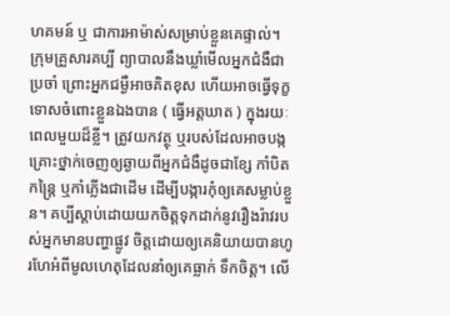ហគមន៍ ឬ ជាការអាម៉ាស់សម្រាប់ខ្លួនគេផ្ទាល់។
ក្រុមគ្រួសារគប្បី ព្យាបាលនឹងឃ្លាំមើលអ្នកជំងឺជាប្រចាំ ព្រោះអ្នកជម្ងឺអាចគិតខុស ហើយអាចធ្វើទុក្ខទោសចំពោះខ្លួនឯងបាន ( ធ្វើអត្តឃាត ) ក្នុងរយៈពេលមួយដ៏ខ្លី។ ត្រូវយកវត្ថុ ឬរបស់ដែលអាចបង្កគ្រោះថ្នាក់ចេញឲ្យឆ្ងាយពីអ្នកជំងឺដូចជាខ្សែ កាំបិត កន្ត្រៃ ឬកាំភ្លើងជាដើម ដើម្បីបង្ការកុំឲ្យគេសម្លាប់ខ្លួន។ គប្បីស្ដាប់ដោយយកចិត្តទុកដាក់នូវរឿងរ៉ាវរបស់អ្នកមានបញ្ហាផ្លូវ ចិត្តដោយឲ្យគេនិយាយបានហូរហែអំពីមូលហេតុដែលនាំឲ្យគេធ្លាក់ ទឹកចិត្ត។ លើ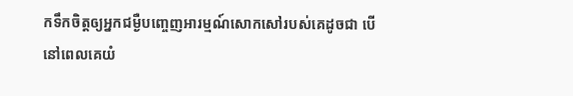កទឹកចិត្តឲ្យអ្នកជម្ងឺបញ្ចេញអារម្មណ៍សោកសៅរបស់គេដូចជា បើនៅពេលគេយំ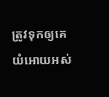ត្រូវទុកឲ្យគេយំអោយអស់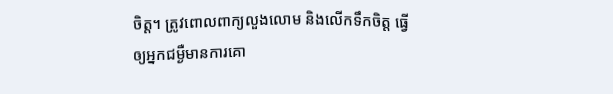ចិត្ត។ ត្រូវពោលពាក្យលួងលោម និងលើកទឹកចិត្ត ធ្វើឲ្យអ្នកជម្ងឺមានការគោ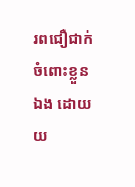រពជឿជាក់ចំពោះខ្លួនឯង ដោយយ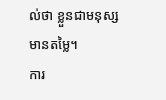ល់ថា ខ្លួនជាមនុស្សមានតម្លៃ។
ការ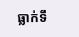ធ្លាក់ទឹ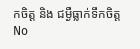កចិត្ត និង ជម្ងឺធ្លាក់ទឹកចិត្ត
No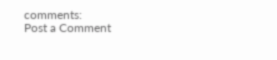comments:
Post a Comment